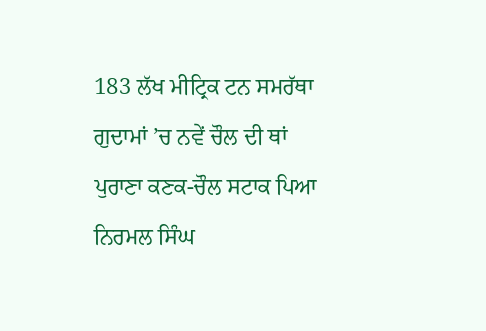183 ਲੱਖ ਮੀਟ੍ਰਿਕ ਟਨ ਸਮਰੱਥਾ ਗੁਦਾਮਾਂ ’ਚ ਨਵੇਂ ਚੌਲ ਦੀ ਥਾਂ ਪੁਰਾਣਾ ਕਣਕ-ਚੌਲ ਸਟਾਕ ਪਿਆ
ਨਿਰਮਲ ਸਿੰਘ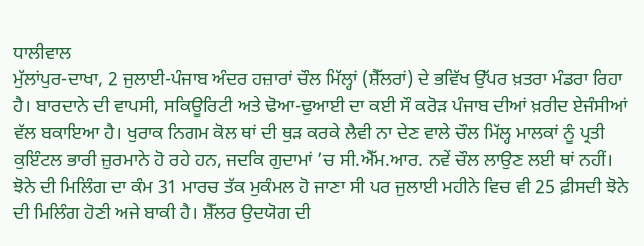ਧਾਲੀਵਾਲ
ਮੁੱਲਾਂਪੁਰ-ਦਾਖਾ, 2 ਜੁਲਾਈ-ਪੰਜਾਬ ਅੰਦਰ ਹਜ਼ਾਰਾਂ ਚੌਲ ਮਿੱਲ੍ਹਾਂ (ਸ਼ੈੱਲਰਾਂ) ਦੇ ਭਵਿੱਖ ਉੱਪਰ ਖ਼ਤਰਾ ਮੰਡਰਾ ਰਿਹਾ ਹੈ। ਬਾਰਦਾਨੇ ਦੀ ਵਾਪਸੀ, ਸਕਿਊਰਿਟੀ ਅਤੇ ਢੋਆ-ਢੁਆਈ ਦਾ ਕਈ ਸੌ ਕਰੋੜ ਪੰਜਾਬ ਦੀਆਂ ਖ਼ਰੀਦ ਏਜੰਸੀਆਂ ਵੱਲ ਬਕਾਇਆ ਹੈ। ਖੁਰਾਕ ਨਿਗਮ ਕੋਲ ਥਾਂ ਦੀ ਥੁੜ ਕਰਕੇ ਲੈਵੀ ਨਾ ਦੇਣ ਵਾਲੇ ਚੌਲ ਮਿੱਲ੍ਹ ਮਾਲਕਾਂ ਨੂੰ ਪ੍ਰਤੀ ਕੁਇੰਟਲ ਭਾਰੀ ਜ਼ੁਰਮਾਨੇ ਹੋ ਰਹੇ ਹਨ, ਜਦਕਿ ਗੁਦਾਮਾਂ ’ਚ ਸੀ.ਐੱਮ.ਆਰ. ਨਵੇਂ ਚੌਲ ਲਾਉਣ ਲਈ ਥਾਂ ਨਹੀਂ। ਝੋਨੇ ਦੀ ਮਿਲਿੰਗ ਦਾ ਕੰਮ 31 ਮਾਰਚ ਤੱਕ ਮੁਕੰਮਲ ਹੋ ਜਾਣਾ ਸੀ ਪਰ ਜੁਲਾਈ ਮਹੀਨੇ ਵਿਚ ਵੀ 25 ਫ਼ੀਸਦੀ ਝੋਨੇ ਦੀ ਮਿਲਿੰਗ ਹੋਣੀ ਅਜੇ ਬਾਕੀ ਹੈ। ਸ਼ੈੱਲਰ ਉਦਯੋਗ ਦੀ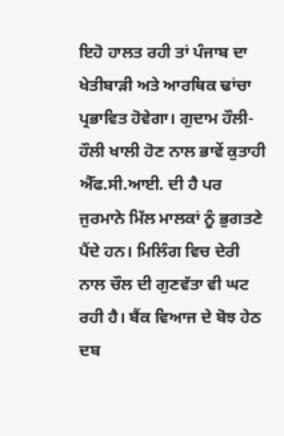ਇਹੋ ਹਾਲਤ ਰਹੀ ਤਾਂ ਪੰਜਾਬ ਦਾ ਖੇਤੀਬਾੜੀ ਅਤੇ ਆਰਥਿਕ ਢਾਂਚਾ ਪ੍ਰਭਾਵਿਤ ਹੋਵੇਗਾ। ਗੁਦਾਮ ਹੌਲੀ-ਹੌਲੀ ਖਾਲੀ ਹੋਣ ਨਾਲ ਭਾਵੇਂ ਕੁਤਾਹੀ ਐੱਫ.ਸੀ.ਆਈ. ਦੀ ਹੈ ਪਰ ਜੁਰਮਾਨੇ ਮਿੱਲ ਮਾਲਕਾਂ ਨੂੰ ਭੁਗਤਣੇ ਪੈਂਦੇ ਹਨ। ਮਿਲਿੰਗ ਵਿਚ ਦੇਰੀ ਨਾਲ ਚੌਲ ਦੀ ਗੁਣਵੱਤਾ ਵੀ ਘਟ ਰਹੀ ਹੈ। ਬੈਂਕ ਵਿਆਜ ਦੇ ਬੋਝ ਹੇਠ ਦਬ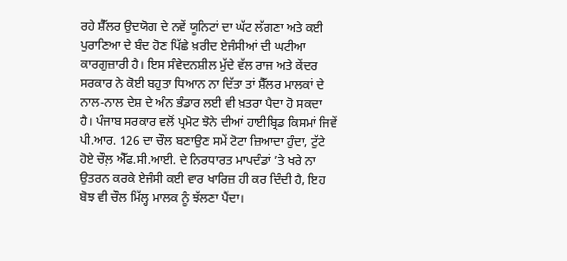ਰਹੇ ਸ਼ੈੱਲਰ ਉਦਯੋਗ ਦੇ ਨਵੇਂ ਯੂਨਿਟਾਂ ਦਾ ਘੱਟ ਲੱਗਣਾ ਅਤੇ ਕਈ ਪੁਰਾਣਿਆ ਦੇ ਬੰਦ ਹੋਣ ਪਿੱਛੇ ਖ਼ਰੀਦ ਏਜੰਸੀਆਂ ਦੀ ਘਟੀਆ ਕਾਰਗੁਜ਼ਾਰੀ ਹੈ। ਇਸ ਸੰਵੇਦਨਸ਼ੀਲ ਮੁੱਦੇ ਵੱਲ ਰਾਜ ਅਤੇ ਕੇਂਦਰ ਸਰਕਾਰ ਨੇ ਕੋਈ ਬਹੁਤਾ ਧਿਆਨ ਨਾ ਦਿੱਤਾ ਤਾਂ ਸ਼ੈੱਲਰ ਮਾਲਕਾਂ ਦੇ ਨਾਲ-ਨਾਲ ਦੇਸ਼ ਦੇ ਅੰਨ ਭੰਡਾਰ ਲਈ ਵੀ ਖ਼ਤਰਾ ਪੈਦਾ ਹੋ ਸਕਦਾ ਹੈ। ਪੰਜਾਬ ਸਰਕਾਰ ਵਲੋਂ ਪ੍ਰਮੋਟ ਝੋਨੇ ਦੀਆਂ ਹਾਈਬ੍ਰਿਡ ਕਿਸਮਾਂ ਜਿਵੇਂ ਪੀ.ਆਰ. 126 ਦਾ ਚੌਲ ਬਣਾਉਣ ਸਮੇਂ ਟੋਟਾ ਜ਼ਿਆਦਾ ਹੁੰਦਾ, ਟੁੱਟੇ ਹੋਏ ਚੌਲ਼ ਐੱਫ.ਸੀ.ਆਈ. ਦੇ ਨਿਰਧਾਰਤ ਮਾਪਦੰਡਾਂ ’ਤੇ ਖਰੇ ਨਾ ਉਤਰਨ ਕਰਕੇ ਏਜੰਸੀ ਕਈ ਵਾਰ ਖਾਰਿਜ਼ ਹੀ ਕਰ ਦਿੰਦੀ ਹੈ, ਇਹ ਬੋਝ ਵੀ ਚੌਲ ਮਿੱਲ੍ਹ ਮਾਲਕ ਨੂੰ ਝੱਲਣਾ ਪੈਂਦਾ।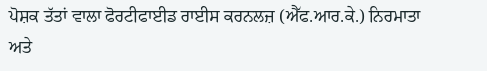ਪੋਸ਼ਕ ਤੱਤਾਂ ਵਾਲਾ ਫੋਰਟੀਫਾਈਡ ਰਾਈਸ ਕਰਨਲਜ਼ (ਐੱਫ.ਆਰ.ਕੇ.) ਨਿਰਮਾਤਾ ਅਤੇ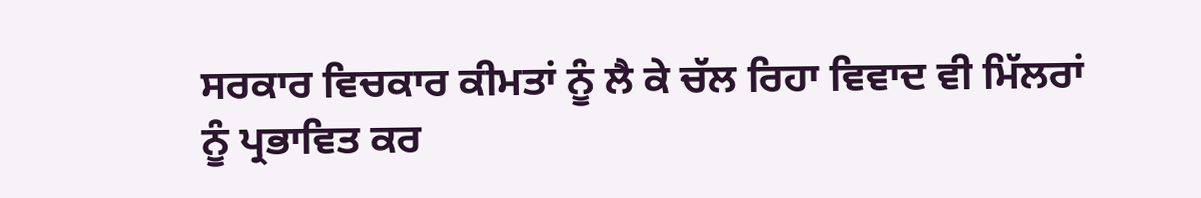ਸਰਕਾਰ ਵਿਚਕਾਰ ਕੀਮਤਾਂ ਨੂੰ ਲੈ ਕੇ ਚੱਲ ਰਿਹਾ ਵਿਵਾਦ ਵੀ ਮਿੱਲਰਾਂ ਨੂੰ ਪ੍ਰਭਾਵਿਤ ਕਰ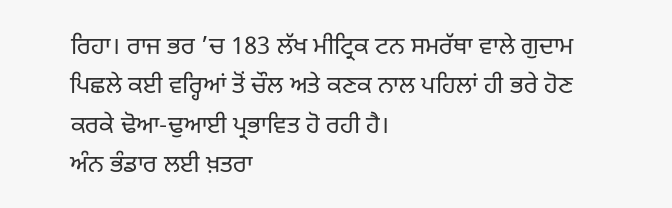ਰਿਹਾ। ਰਾਜ ਭਰ ’ਚ 183 ਲੱਖ ਮੀਟ੍ਰਿਕ ਟਨ ਸਮਰੱਥਾ ਵਾਲੇ ਗੁਦਾਮ ਪਿਛਲੇ ਕਈ ਵਰ੍ਹਿਆਂ ਤੋਂ ਚੌਲ ਅਤੇ ਕਣਕ ਨਾਲ ਪਹਿਲਾਂ ਹੀ ਭਰੇ ਹੋਣ ਕਰਕੇ ਢੋਆ-ਢੁਆਈ ਪ੍ਰਭਾਵਿਤ ਹੋ ਰਹੀ ਹੈ।
ਅੰਨ ਭੰਡਾਰ ਲਈ ਖ਼ਤਰਾ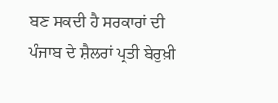ਬਣ ਸਕਦੀ ਹੈ ਸਰਕਾਰਾਂ ਦੀ ਪੰਜਾਬ ਦੇ ਸ਼ੈਲਰਾਂ ਪ੍ਰਤੀ ਬੇਰੁਖ਼ੀ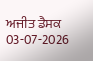ਅਜੀਤ ਡੈਸਕ
03-07-2026